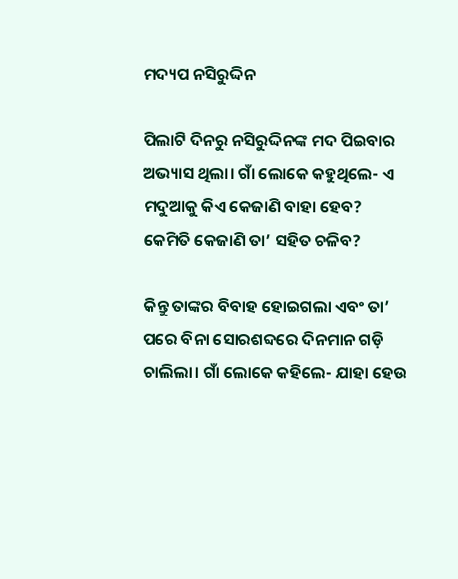ମଦ୍ୟପ ନସିରୁଦ୍ଦିନ

ପିଲାଟି ଦିନରୁ ନସିରୁଦ୍ଦିନଙ୍କ ମଦ ପିଇବାର ଅଭ୍ୟାସ ଥିଲା। ଗାଁ ଲୋକେ କହୁଥିଲେ- ଏ ମଦୁଆକୁ କିଏ କେଜାଣି ବାହା ହେବ? କେମିତି କେଜାଣି ତା’ ସହିତ ଚଳିବ?

କିନ୍ତୁ ତାଙ୍କର ବିବାହ ହୋଇଗଲା ଏବଂ ତା’ ପରେ ବିନା ସୋରଶବ୍ଦରେ ଦିନମାନ ଗଡ଼ି ଚାଲିଲା। ଗାଁ ଲୋକେ କହିଲେ- ଯାହା ହେଉ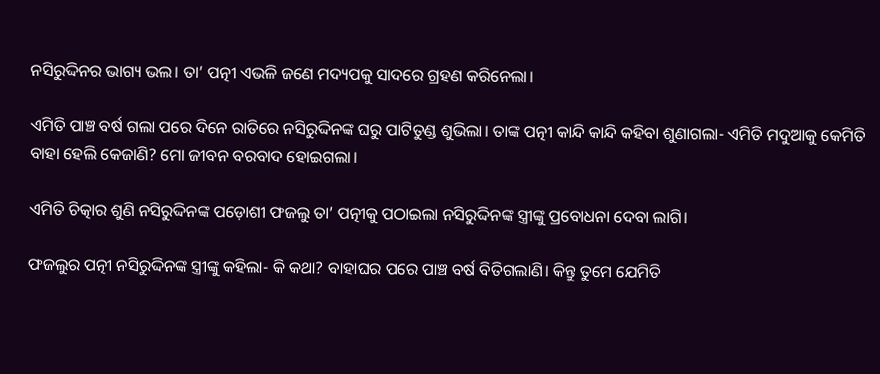ନସିରୁଦ୍ଦିନର ଭାଗ୍ୟ ଭଲ। ତା’ ପତ୍ନୀ ଏଭଳି ଜଣେ ମଦ୍ୟପକୁ ସାଦରେ ଗ୍ରହଣ କରିନେଲା।

ଏମିତି ପାଞ୍ଚ ବର୍ଷ ଗଲା ପରେ ଦିନେ ରାତିରେ ନସିରୁଦ୍ଦିନଙ୍କ ଘରୁ ପାଟିତୁଣ୍ଡ ଶୁଭିଲା। ତାଙ୍କ ପତ୍ନୀ କାନ୍ଦି କାନ୍ଦି କହିବା ଶୁଣାଗଲା- ଏମିତି ମଦୁଆକୁ କେମିତି ବାହା ହେଲି କେଜାଣି? ମୋ ଜୀବନ ବରବାଦ ହୋଇଗଲା।

ଏମିତି ଚିତ୍କାର ଶୁଣି ନସିରୁଦ୍ଦିନଙ୍କ ପଡ଼ୋଶୀ ଫଜଲୁ ତା’ ପତ୍ନୀକୁ ପଠାଇଲା ନସିରୁଦ୍ଦିନଙ୍କ ସ୍ତ୍ରୀଙ୍କୁ ପ୍ରବୋଧନା ଦେବା ଲାଗି।

ଫଜଲୁର ପତ୍ନୀ ନସିରୁଦ୍ଦିନଙ୍କ ସ୍ତ୍ରୀଙ୍କୁ କହିଲା- କି କଥା? ବାହାଘର ପରେ ପାଞ୍ଚ ବର୍ଷ ବିତିଗଲାଣି। କିନ୍ତୁ ତୁମେ ଯେମିତି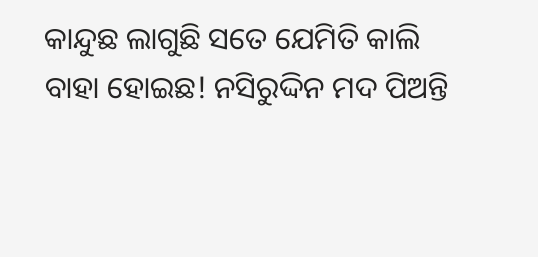କାନ୍ଦୁଛ ଲାଗୁଛି ସତେ ଯେମିତି କାଲି ବାହା ହୋଇଛ! ନସିରୁଦ୍ଦିନ ମଦ ପିଅନ୍ତି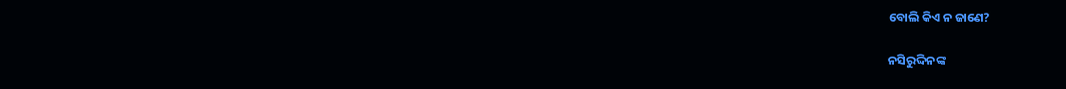ବୋଲି କିଏ ନ ଜାଣେ?

ନସିରୁଦ୍ଦିନଙ୍କ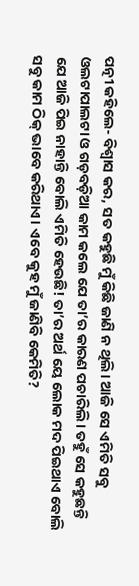ପତ୍ନୀ କହିଲେ- ବିଶ୍ବାସ କର, ସତ କହୁଛି ମୁଁ କିଛି ଜାଣି ନ ଥିଲି। ଆଜି ସେ ଏମିତି ସବୁ ଓଲଟାପାଲଟା ଓ ଗଡ଼ବଡ଼ିଆ କାମ କଲେ ଯେ ତା’ର କାରଣ ପଚାରିଲି। ତହୁଁ ସେ କହୁଛନ୍ତି ଯେ ଆଜି ପିଇ ନାହାନ୍ତି ବୋଲି ଏମିତି ହେଉଛି! ତା’ର ଅର୍ଥ ୟେ ଲୋକ ମଦ ପିଇଥାଏ ବୋଲି ସବୁ କାମ ଠିକ୍‌ ଭାବେ କରିଥାଏ। ଏବେ କୁହ ମୁଁ ଜାଣିବି କେମିତି?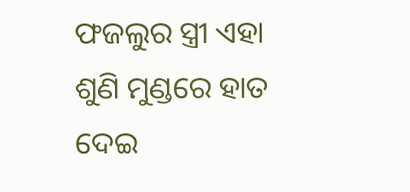ଫଜଲୁର ସ୍ତ୍ରୀ ଏହା ଶୁଣି ମୁଣ୍ଡରେ ହାତ ଦେଇ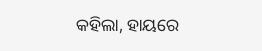କହିଲା, ହାୟରେ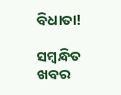ବିଧାତା!

ସମ୍ବନ୍ଧିତ ଖବର